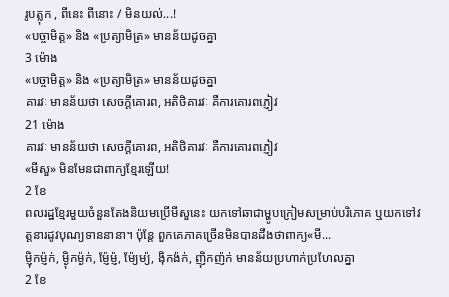រូបត្លុក , ពីនេះ ពីនោះ / មិនយល់...!
«បច្ចាមិត្ត» និង «ប្រត្យាមិត្រ» មានន័យដូចគ្នា
3 ម៉ោង
«បច្ចាមិត្ត» និង «ប្រត្យាមិត្រ» មានន័យដូចគ្នា
គារវៈ មានន័យថា សេចក្តីគោរព, អតិថិគារវៈ គឺការគោរពភ្ញៀវ
21 ម៉ោង
គារវៈ មានន័យថា សេចក្តីគោរព, អតិថិគារវៈ គឺការគោរពភ្ញៀវ
«មីសួ» មិនមែនជាពាក្យខ្មែរឡើយ!
2 ខែ
ពលរដ្ឋខ្មែរមួយចំនួនតែងនិយមប្រើមីសួនេះ យកទៅឆាជាម្ហូបក្រៀមសម្រាប់បរិភោគ ឬយកទៅវត្តនារដូវបុណ្យទាននានា។ ប៉ុន្តែ ពួកគេភាគច្រើនមិនបានដឹងថាពាក្យ«មី...
ម្ញ៉ិកម្ញ៉ក់, ម្ង៉ិកម្ង៉ក់, ម្ញ៉ែម្ញ៉, ម៉ែ្យម្យ៉, ង៉ិកង៉ក់, ញ៉ិកញ៉ក់ មានន័យប្រហាក់ប្រហែលគ្នា
2 ខែ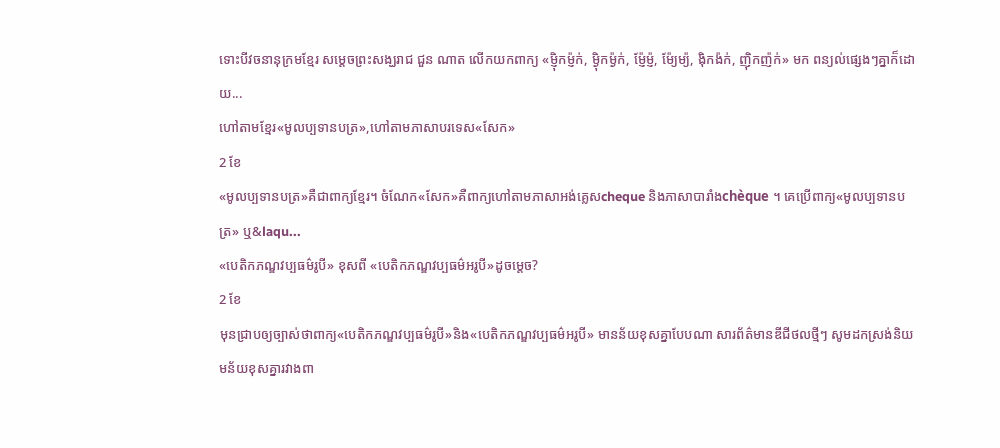ទោះបីវចនានុក្រមខ្មែរ សម្តេចព្រះសង្ឃរាជ ជួន ណាត លើកយកពាក្យ «ម្ញ៉ិកម្ញ៉ក់, ម្ង៉ិកម្ង៉ក់, ម្ញ៉ែម្ញ៉, ម៉ែ្យម្យ៉, ង៉ិកង៉ក់, ញ៉ិកញ៉ក់» មក ពន្យល់ផ្សេងៗគ្នាក៏ដោយ...
ហៅតាមខ្មែរ«មូលប្បទានបត្រ»,ហៅតាមភាសាបរទេស«សែក»
2 ខែ
«មូលប្បទានបត្រ»គឺជាពាក្យខ្មែរ។ ចំណែក«សែក»គឺពាក្យហៅតាមភាសាអង់គ្លេសcheque និងភាសាបារាំងchèque ។ គេប្រើពាក្យ«មូលប្បទានបត្រ» ឬ&laqu...
«បេតិកភណ្ឌវប្បធម៌រូបី» ខុសពី «បេតិកភណ្ឌវប្បធម៌អរូបី»ដូចម្តេច?
2 ខែ
មុនជ្រាបឲ្យច្បាស់ថាពាក្យ«បេតិកភណ្ឌវប្បធម៌រូបី»និង«បេតិកភណ្ឌវប្បធម៌អរូបី» មានន័យខុសគ្នាបែបណា សារព័ត៌មានឌីជីថលថ្មីៗ សូមដកស្រង់និយមន័យខុសគ្នារវាងពា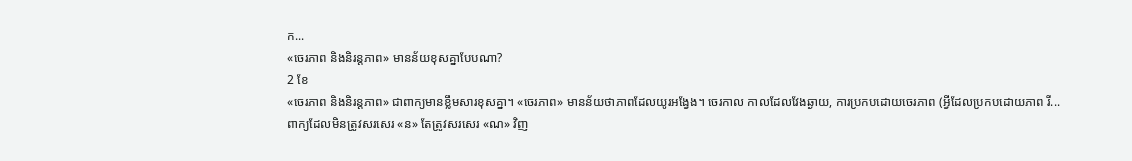ក...
«ចេរភាព និងនិរន្តភាព» មានន័យខុសគ្នាបែបណា?
2 ខែ
«ចេរភាព និងនិរន្តភាព» ជាពាក្យមានខ្លឹមសារខុសគ្នា។ «ចេរភាព» មានន័យថាភាពដែលយូរអង្វែង។ ចេរកាល កាលដែលវែងឆ្ងាយ, ការប្រកបដោយចេរភាព (អ្វីដែលប្រកបដោយភាព រី...
ពាក្យដែលមិនត្រូវសរសេរ «ន» តែត្រូវសរសេរ «ណ» វិញ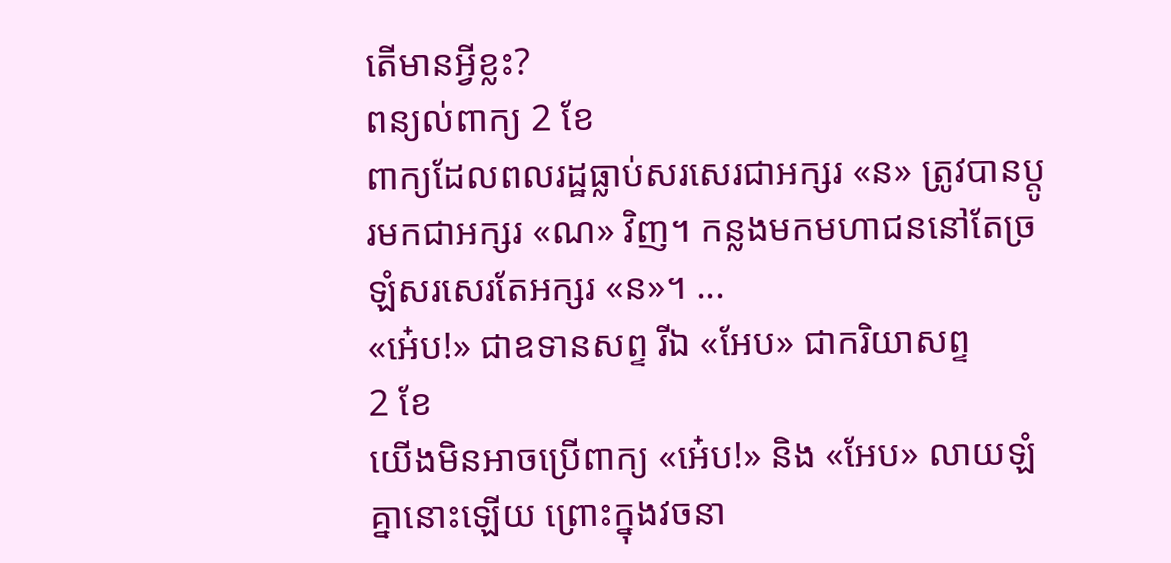តើមានអ្វីខ្លះ?
ពន្យល់ពាក្យ 2 ខែ
ពាក្យដែលពលរដ្ឋធ្លាប់សរសេរជាអក្សរ «ន» ត្រូវបានប្តូរមកជាអក្សរ «ណ» វិញ។ កន្លងមកមហាជននៅតែច្រឡំសរសេរតែអក្សរ «ន»។ ...
«អេ៎ប!» ជាឧទានសព្ទ រីឯ «អែប» ជាករិយាសព្ទ
2 ខែ
យើងមិនអាចប្រើពាក្យ «អេ៎ប!» និង «អែប» លាយឡំគ្នានោះឡើយ ព្រោះក្នុងវចនា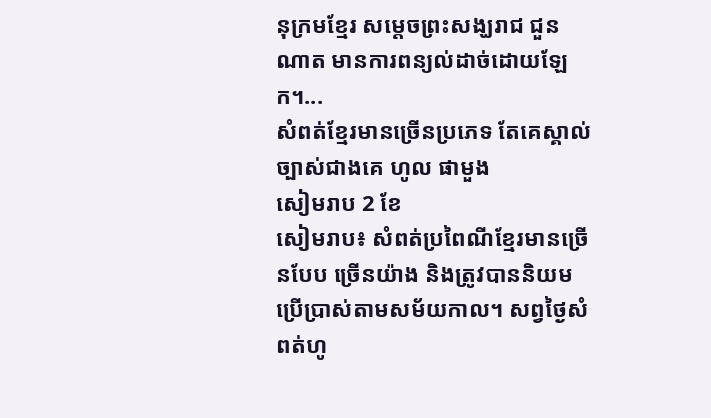នុក្រមខ្មែរ សម្តេចព្រះសង្ឃរាជ ជួន ណាត មានការពន្យល់ដាច់ដោយឡែក។...
សំពត់ខ្មែរមានច្រើនប្រភេទ តែគេស្គាល់ច្បាស់ជាងគេ ហូល ផាមួង
សៀមរាប 2 ខែ
សៀមរាប៖ សំពត់ប្រពៃណីខ្មែរមានច្រើនបែប ច្រើនយ៉ាង និងត្រូវបាននិយមប្រើប្រាស់តាមសម័យកាល។ សព្វថ្ងៃសំពត់ហូ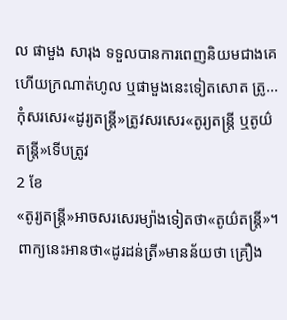ល ផាមួង សារុង ទទួលបានការពេញនិយមជាងគេ ហើយក្រណាត់ហូល ឬផាមួងនេះទៀតសោត ត្រូ...
កុំសរសេរ«ដូរ្យតន្ត្រី»ត្រូវសរសេរ«តូរ្យតន្ត្រី ឬតូយ៌តន្ត្រី»ទើបត្រូវ
2 ខែ
«តូរ្យតន្ត្រី»អាចសរសេរម្យ៉ាងទៀតថា«តូយ៌តន្រ្តី»។ ពាក្យនេះអានថា«ដូរដន់ត្រី»មានន័យថា គ្រឿង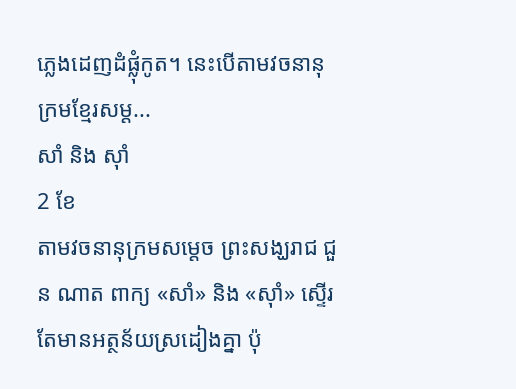ភ្លេងដេញដំផ្លុំកូត។ នេះបើតាមវចនានុក្រមខ្មែរសម្ត...
សាំ និង ស៊ាំ
2 ខែ
តាមវចនានុក្រមសម្តេច ព្រះសង្ឃរាជ ជួន ណាត ពាក្យ «សាំ» និង «ស៊ាំ» ស្ទើរតែមានអត្ថន័យស្រដៀងគ្នា ប៉ុ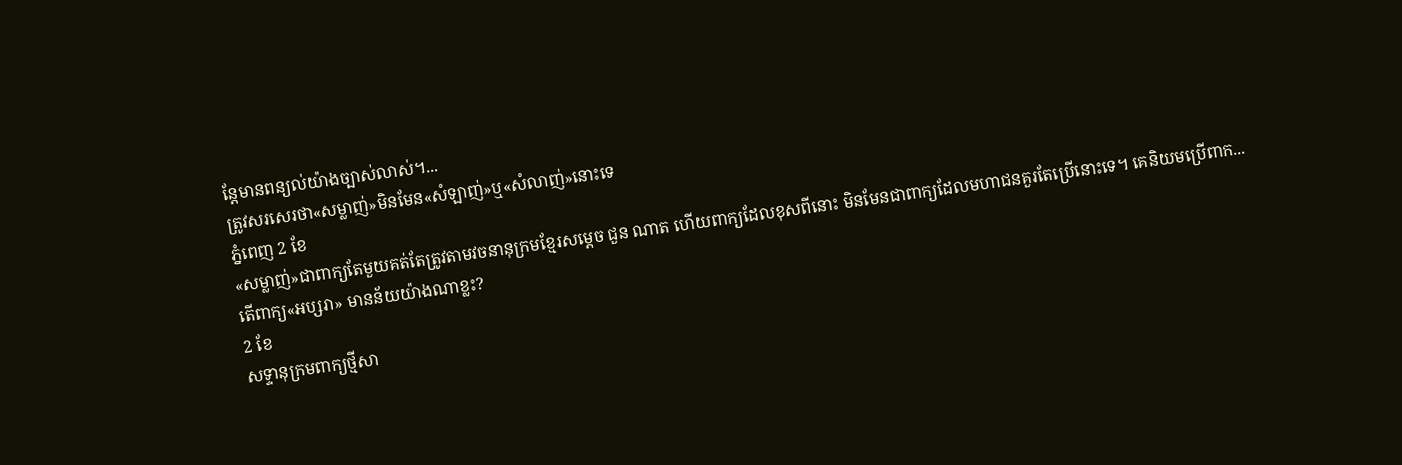ន្តែមានពន្យល់យ៉ាងច្បាស់លាស់។...
ត្រូវសរសេរថា«សម្លាញ់»មិនមែន«សំឡាញ់»ឬ«សំលាញ់»នោះទេ
ភ្នំពេញ 2 ខែ
«សម្លាញ់»ជាពាក្យតែមួយគត់តែត្រូវតាមវចនានុក្រមខ្មែរសម្តេច ជួន ណាត ហើយពាក្យដែលខុសពីនោះ មិនមែនជាពាក្យដែលមហាជនគួរតែប្រើនោះទេ។ គេនិយមប្រើពាក...
តើពាក្យ«អប្សរា» មានន័យយ៉ាងណាខ្លះ?
2 ខែ
សទ្ទានុក្រមពាក្យថ្មីសា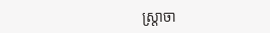ស្ត្រាចា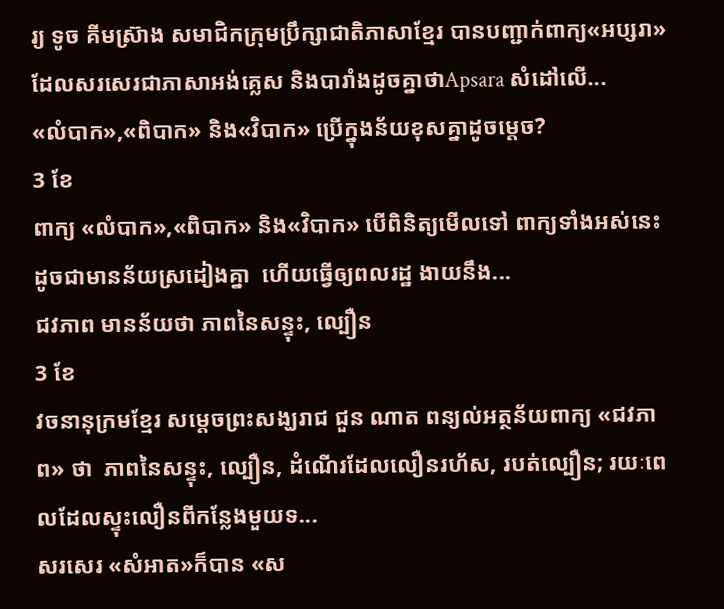រ្យ ទូច គីមស្រ៊ាង សមាជិកក្រុមប្រឹក្សាជាតិភាសាខ្មែរ បានបញ្ជាក់ពាក្យ«អប្សរា»ដែលសរសេរជាភាសាអង់គ្លេស និងបារាំងដូចគ្នាថាApsara សំដៅលើ...
«លំបាក»,«ពិបាក» និង«វិបាក» ប្រើក្នុងន័យខុសគ្នាដូចម្តេច?
3 ខែ
ពាក្យ «លំបាក»,«ពិបាក» និង«វិបាក» បើពិនិត្យមើលទៅ ពាក្យទាំងអស់នេះ ដូចជាមានន័យស្រដៀងគ្នា  ហើយធ្វើឲ្យពលរដ្ឋ ងាយនឹង...
ជវភាព មានន័យថា ភាពនៃសន្ទុះ, ល្បឿន
3 ខែ
វចនានុក្រមខ្មែរ សម្តេចព្រះសង្ឃរាជ ជួន ណាត ពន្យល់អត្ថន័យពាក្យ «ជវភាព» ថា  ភាពនៃសន្ទុះ, ល្បឿន, ដំណើរដែលលឿនរហ័ស, របត់ល្បឿន; រយៈពេលដែលស្ទុះលឿនពីកន្លែងមួយទ...
សរសេរ «សំអាត»ក៏បាន «ស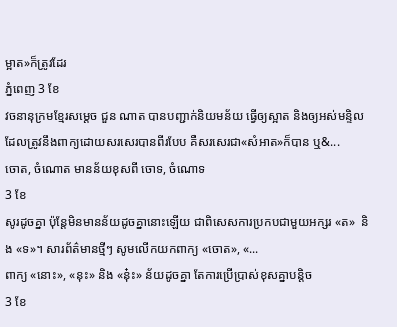ម្អាត»ក៏ត្រូវដែរ
ភ្នំពេញ 3 ខែ
វចនានុក្រមខ្មែរសម្តេច ជួន ណាត បានបញ្ជាក់និយមន័យ ធ្វើឲ្យស្អាត និងឲ្យអស់មន្ទិល ដែលត្រូវនឹងពាក្យដោយសរសេរបានពីរបែប គឺសរសេរជា«សំអាត»ក៏បាន ឬ&...
ចោត, ចំណោត មានន័យខុសពី ចោទ, ចំណោទ
3 ខែ
សូរដូចគ្នា ប៉ុន្តែមិនមានន័យដូចគ្នានោះឡើយ ជាពិសេសការប្រកបជាមួយអក្សរ «ត»  និង «ទ»។ សារព័ត៌មានថ្មីៗ សូមលើកយកពាក្យ «ចោត», «...
ពាក្យ «នោះ», «នុះ» និង «នុ៎ះ» ន័យដូចគ្នា តែការប្រើប្រាស់ខុសគ្នាបន្តិច
3 ខែ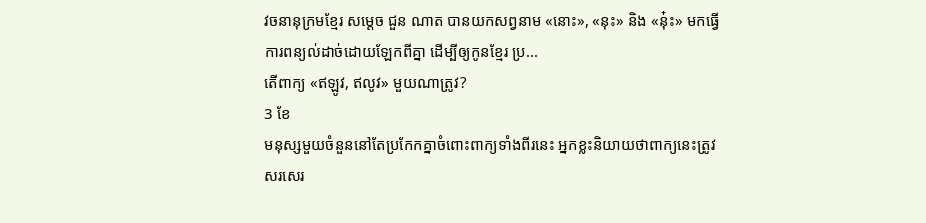វចនានុក្រមខ្មែរ សម្តេច ជួន ណាត បានយកសព្វនាម «នោះ», «នុះ» និង «នុ៎ះ» មកធ្វើការពន្យល់ដាច់ដោយឡែកពីគ្នា ដើម្បីឲ្យកូនខ្មែរ ប្រ...
តើពាក្យ «ឥឡូវ, ឥលូវ» មួយណាត្រូវ?
3 ខែ
មនុស្សមួយចំនួននៅតែប្រកែកគ្នាចំពោះពាក្យទាំងពីរនេះ អ្នកខ្លះនិយាយថាពាក្យនេះត្រូវសរសេរ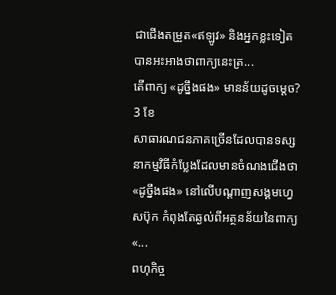ជាជើងតម្រួត«ឥឡូវ» និងអ្នកខ្លះទៀត បានអះអាងថាពាក្យនេះត្រ...
តើពាក្យ «ដូច្នឹងផង» មានន័យដូចម្តេច?
3 ខែ
សាធារណជនភាគច្រើនដែលបានទស្សនាកម្មវិធីកំប្លែងដែលមានចំណងជើងថា «ដូច្នឹងផង» នៅលើបណ្តាញសង្គមហ្វេសប៊ុក កំពុងតែឆ្ងល់ពីអត្ថនន័យនៃពាក្យ «...
ពហុកិច្ច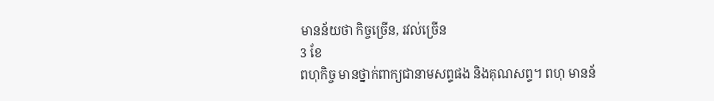មានន័យថា កិច្ចច្រើន, រវល់ច្រើន
3 ខែ
ពហុកិច្ច មានថ្នាក់ពាក្យជានាមសព្ទផង និងគុណសព្ទ។ ពហុ មានន័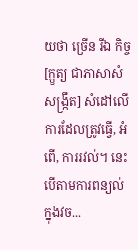យថា ច្រើន រីឯ កិច្ច [ក្ឫត្យ ជាភាសាសំសង្ក្រឹត] សំដៅលើ ការដែលត្រូវធ្វើ, អំពើ, ការរវល់។ នេះបើតាមការពន្យល់ក្នុងវច...